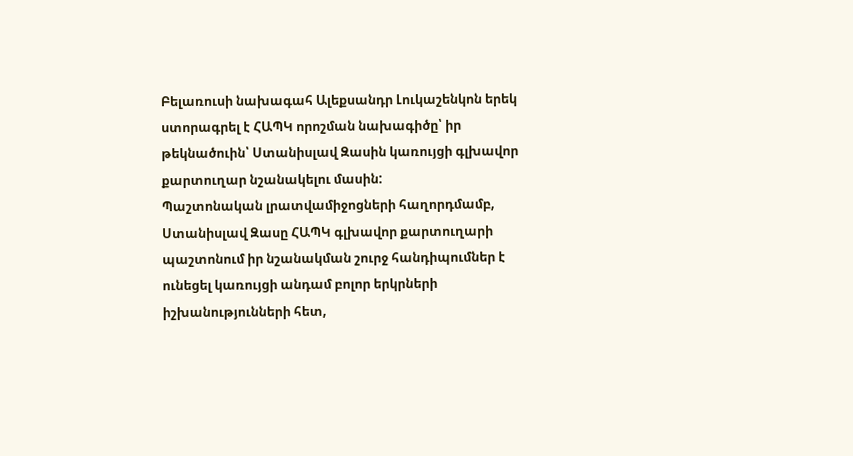Բելառուսի նախագահ Ալեքսանդր Լուկաշենկոն երեկ ստորագրել է ՀԱՊԿ որոշման նախագիծը՝ իր թեկնածուին՝ Ստանիսլավ Զասին կառույցի գլխավոր քարտուղար նշանակելու մասին:
Պաշտոնական լրատվամիջոցների հաղորդմամբ, Ստանիսլավ Զասը ՀԱՊԿ գլխավոր քարտուղարի պաշտոնում իր նշանակման շուրջ հանդիպումներ է ունեցել կառույցի անդամ բոլոր երկրների իշխանությունների հետ,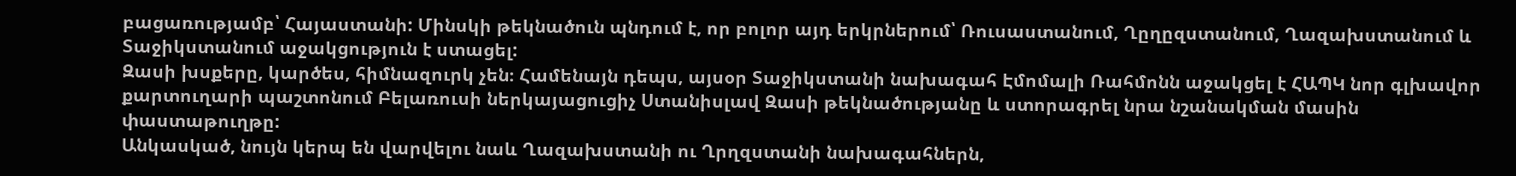բացառությամբ՝ Հայաստանի: Մինսկի թեկնածուն պնդում է, որ բոլոր այդ երկրներում՝ Ռուսաստանում, Ղըղըզստանում, Ղազախստանում և Տաջիկստանում աջակցություն է ստացել:
Զասի խսքերը, կարծես, հիմնազուրկ չեն։ Համենայն դեպս, այսօր Տաջիկստանի նախագահ Էմոմալի Ռահմոնն աջակցել է ՀԱՊԿ նոր գլխավոր քարտուղարի պաշտոնում Բելառուսի ներկայացուցիչ Ստանիսլավ Զասի թեկնածությանը և ստորագրել նրա նշանակման մասին փաստաթուղթը:
Անկասկած, նույն կերպ են վարվելու նաև Ղազախստանի ու Ղրղզստանի նախագահներն,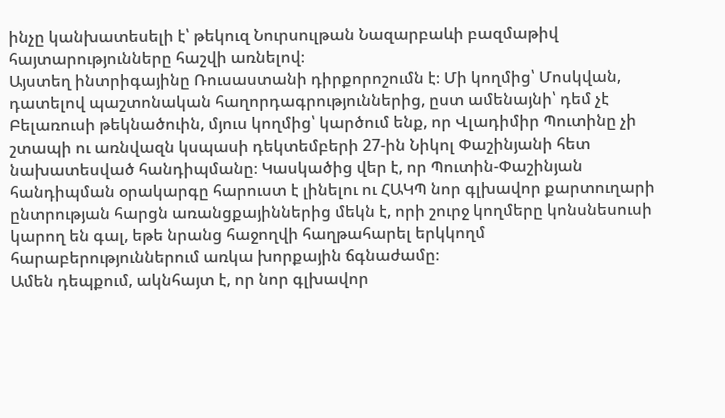ինչը կանխատեսելի է՝ թեկուզ Նուրսուլթան Նազարբաևի բազմաթիվ հայտարությունները հաշվի առնելով։
Այստեղ ինտրիգայինը Ռուսաստանի դիրքորոշումն է։ Մի կողմից՝ Մոսկվան, դատելով պաշտոնական հաղորդագրություններից, ըստ ամենայնի՝ դեմ չէ Բելառուսի թեկնածուին, մյուս կողմից՝ կարծում ենք, որ Վլադիմիր Պուտինը չի շտապի ու առնվազն կսպասի դեկտեմբերի 27-ին Նիկոլ Փաշինյանի հետ նախատեսված հանդիպմանը։ Կասկածից վեր է, որ Պուտին-Փաշինյան հանդիպման օրակարգը հարուստ է լինելու ու ՀԱԿՊ նոր գլխավոր քարտուղարի ընտրության հարցն առանցքայիններից մեկն է, որի շուրջ կողմերը կոնսնեսուսի կարող են գալ, եթե նրանց հաջողվի հաղթահարել երկկողմ հարաբերություններում առկա խորքային ճգնաժամը։
Ամեն դեպքում, ակնհայտ է, որ նոր գլխավոր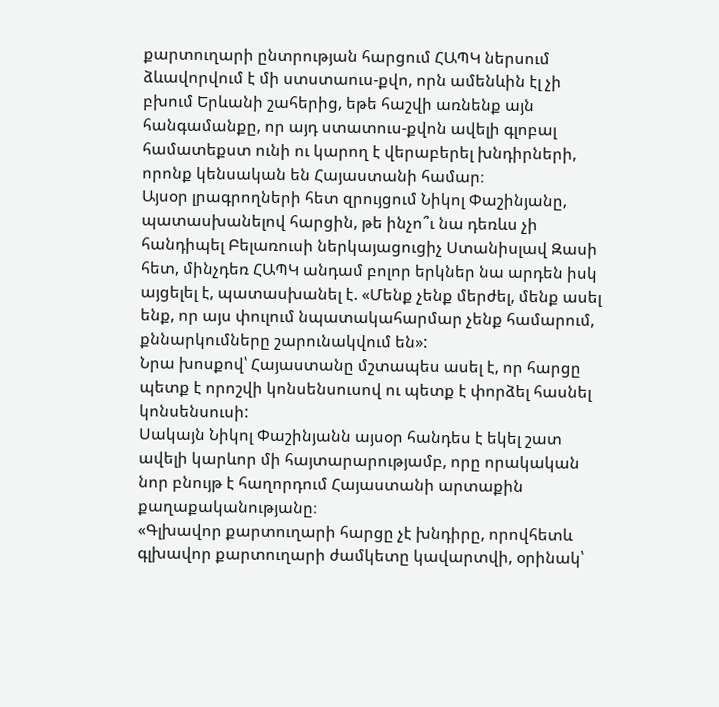քարտուղարի ընտրության հարցում ՀԱՊԿ ներսում ձևավորվում է մի ստստաուս-քվո, որն ամենևին էլ չի բխում Երևանի շահերից, եթե հաշվի առնենք այն հանգամանքը, որ այդ ստատուս-քվոն ավելի գլոբալ համատեքստ ունի ու կարող է վերաբերել խնդիրների, որոնք կենսական են Հայաստանի համար։
Այսօր լրագրողների հետ զրույցում Նիկոլ Փաշինյանը, պատասխանելով հարցին, թե ինչո՞ւ նա դեռևս չի հանդիպել Բելառուսի ներկայացուցիչ Ստանիսլավ Զասի հետ, մինչդեռ ՀԱՊԿ անդամ բոլոր երկներ նա արդեն իսկ այցելել է, պատասխանել է. «Մենք չենք մերժել, մենք ասել ենք, որ այս փուլում նպատակահարմար չենք համարում, քննարկումները շարունակվում են»:
Նրա խոսքով՝ Հայաստանը մշտապես ասել է, որ հարցը պետք է որոշվի կոնսենսուսով ու պետք է փորձել հասնել կոնսենսուսի:
Սակայն Նիկոլ Փաշինյանն այսօր հանդես է եկել շատ ավելի կարևոր մի հայտարարությամբ, որը որակական նոր բնույթ է հաղորդում Հայաստանի արտաքին քաղաքականությանը։
«Գլխավոր քարտուղարի հարցը չէ խնդիրը, որովհետև գլխավոր քարտուղարի ժամկետը կավարտվի, օրինակ՝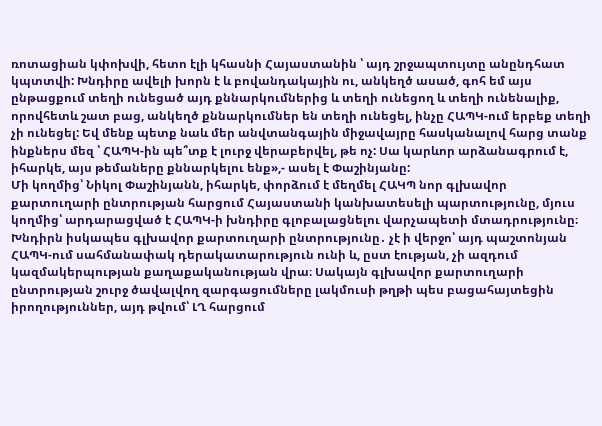ռոտացիան կփոխվի, հետո էլի կհասնի Հայաստանին ՝ այդ շրջապտույտը անընդհատ կպտտվի: Խնդիրը ավելի խորն է և բովանդակային ու, անկեղծ ասած, գոհ եմ այս ընթացքում տեղի ունեցած այդ քննարկումներից և տեղի ունեցող և տեղի ունենալիք, որովհետև շատ բաց, անկեղծ քննարկումներ են տեղի ունեցել, ինչը ՀԱՊԿ-ում երբեք տեղի չի ունեցել: Եվ մենք պետք նաև մեր անվտանգային միջավայրը հասկանալով հարց տանք ինքներս մեզ ՝ ՀԱՊԿ-ին պե՞տք է լուրջ վերաբերվել, թե ոչ: Սա կարևոր արձանագրում է, իհարկե, այս թեմաները քննարկելու ենք»,- ասել է Փաշինյանը:
Մի կողմից՝ Նիկոլ Փաշինյանն, իհարկե, փորձում է մեղմել ՀԱԿՊ նոր գլխավոր քարտուղարի ընտրության հարցում Հայաստանի կանխատեսելի պարտությունը, մյուս կողմից՝ արդարացված է ՀԱՊԿ-ի խնդիրը գլոբալացնելու վարչապետի մտադրությունը։
Խնդիրն իսկապես գլխավոր քարտուղարի ընտրությունը․ չէ ի վերջո՝ այդ պաշտոնյան ՀԱՊԿ-ում սահմանափակ դերակատարություն ունի և, ըստ էության, չի ազդում կազմակերպության քաղաքականության վրա։ Սակայն գլխավոր քարտուղարի ընտրության շուրջ ծավալվող զարգացումները լակմուսի թղթի պես բացահայտեցին իրողություններ, այդ թվում՝ ԼՂ հարցում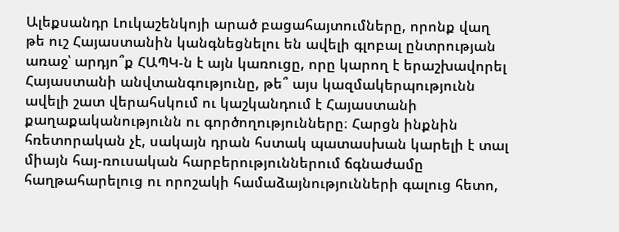Ալեքսանդր Լուկաշենկոյի արած բացահայտումները, որոնք վաղ թե ուշ Հայաստանին կանգնեցնելու են ավելի գլոբալ ընտրության առաջ՝ արդյո՞ք ՀԱՊԿ-ն է այն կառուցը, որը կարող է երաշխավորել Հայաստանի անվտանգությունը, թե՞ այս կազմակերպությունն ավելի շատ վերահսկում ու կաշկանդում է Հայաստանի քաղաքականությունն ու գործողությունները։ Հարցն ինքնին հռետորական չէ, սակայն դրան հստակ պատասխան կարելի է տալ միայն հայ-ռուսական հարբերություններում ճգնաժամը հաղթահարելուց ու որոշակի համաձայնությունների գալուց հետո,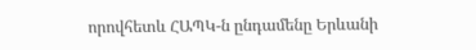որովհետև ՀԱՊԿ-ն ընդամենը Երևանի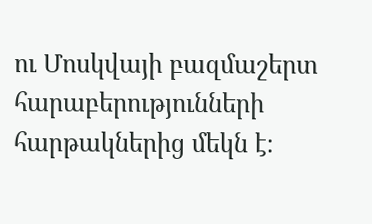ու Մոսկվայի բազմաշերտ հարաբերությունների հարթակներից մեկն է։